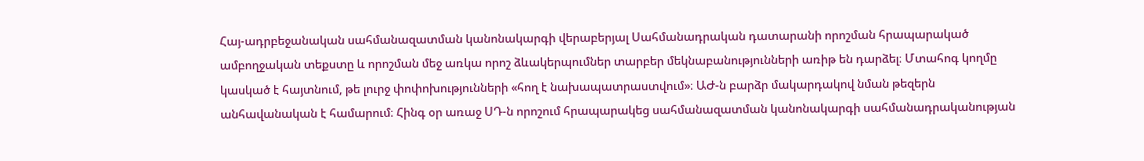Հայ-ադրբեջանական սահմանազատման կանոնակարգի վերաբերյալ Սահմանադրական դատարանի որոշման հրապարակած ամբողջական տեքստը և որոշման մեջ առկա որոշ ձևակերպումներ տարբեր մեկնաբանությունների առիթ են դարձել։ Մտահոգ կողմը կասկած է հայտնում, թե լուրջ փոփոխությունների «հող է նախապատրաստվում»։ ԱԺ-ն բարձր մակարդակով նման թեզերն անհավանական է համարում։ Հինգ օր առաջ ՍԴ-ն որոշում հրապարակեց սահմանազատման կանոնակարգի սահմանադրականության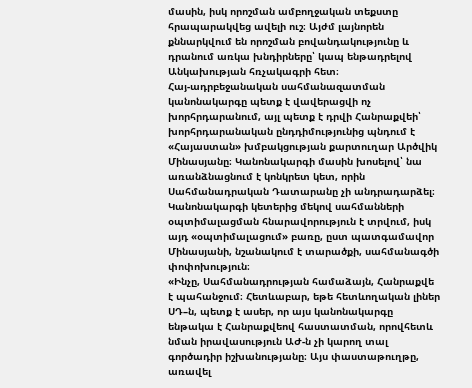մասին, իսկ որոշման ամբողջական տեքստը հրապարակվեց ավելի ուշ։ Այժմ լայնորեն քննարկվում են որոշման բովանդակությունը և դրանում առկա խնդիրները՝ կապ ենթադրելով Անկախության հռչակագրի հետ։
Հայ-ադրբեջանական սահմանազատման կանոնակարգը պետք է վավերացվի ոչ խորհրդարանում, այլ պետք է դրվի Հանրաքվեի՝ խորհրդարանական ընդդիմությունից պնդում է «Հայաստան» խմբակցության քարտուղար Արծվիկ Մինասյանը։ Կանոնակարգի մասին խոսելով՝ նա առանձնացնում է կոնկրետ կետ, որին Սահմանադրական Դատարանը չի անդրադարձել։ Կանոնակարգի կետերից մեկով սահմանների օպտիմալացման հնարավորություն է տրվում, իսկ այդ «օպտիմալացում» բառը, ըստ պատգամավոր Մինասյանի, նշանակում է տարածքի, սահմանագծի փոփոխություն։
«Ինչը, Սահմանադրության համաձայն, Հանրաքվե է պահանջում։ Հետևաբար, եթե հետևողական լիներ ՍԴ–ն, պետք է ասեր, որ այս կանոնակարգը ենթակա է Հանրաքվեով հաստատման, որովհետև նման իրավասություն ԱԺ-ն չի կարող տալ գործադիր իշխանությանը։ Այս փաստաթուղթը, առավել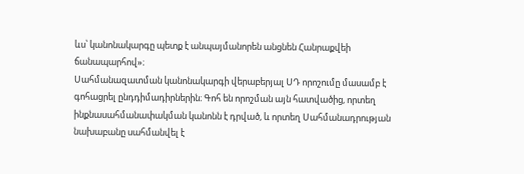ևս՝ կանոնակարգը պետք է անպայմանորեն անցնեն Հանրաքվեի ճանապարհով»։
Սահմանազատման կանոնակարգի վերաբերյալ ՍԴ որոշումը մասամբ է գոհացրել ընդդիմադիրներին։ Գոհ են որոշման այն հատվածից, որտեղ ինքնասահմանափակման կանոնն է դրված, և որտեղ Սահմանադրության նախաբանը սահմանվել է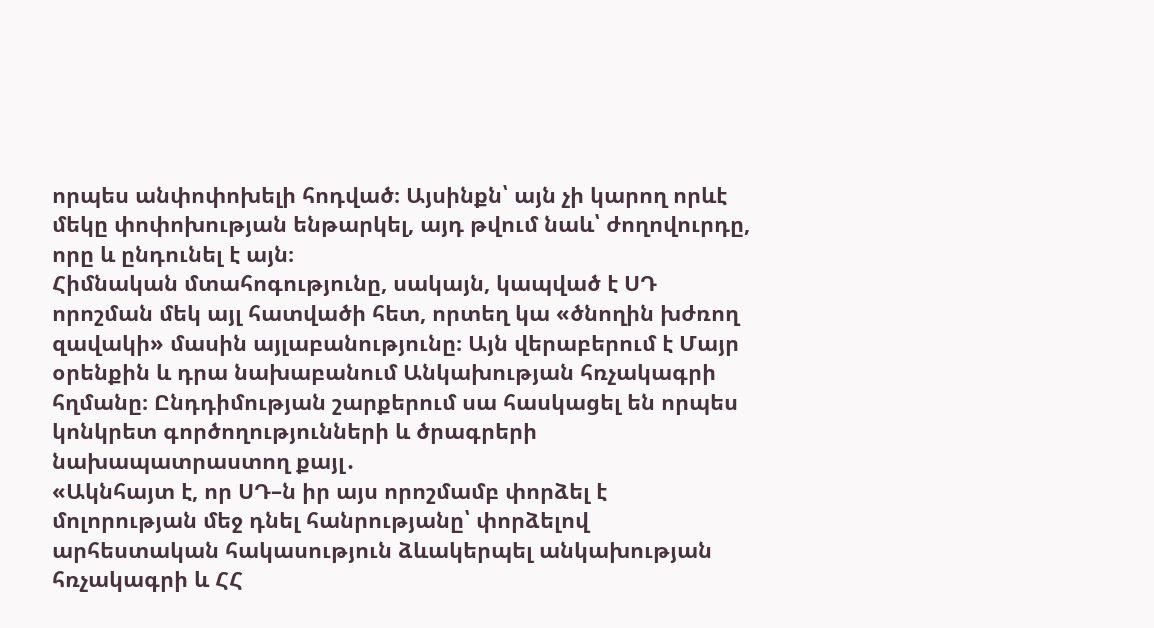որպես անփոփոխելի հոդված։ Այսինքն՝ այն չի կարող որևէ մեկը փոփոխության ենթարկել, այդ թվում նաև՝ ժողովուրդը, որը և ընդունել է այն։
Հիմնական մտահոգությունը, սակայն, կապված է ՍԴ որոշման մեկ այլ հատվածի հետ, որտեղ կա «ծնողին խժռող զավակի» մասին այլաբանությունը։ Այն վերաբերում է Մայր օրենքին և դրա նախաբանում Անկախության հռչակագրի հղմանը։ Ընդդիմության շարքերում սա հասկացել են որպես կոնկրետ գործողությունների և ծրագրերի նախապատրաստող քայլ․
«Ակնհայտ է, որ ՍԴ–ն իր այս որոշմամբ փորձել է մոլորության մեջ դնել հանրությանը՝ փորձելով արհեստական հակասություն ձևակերպել անկախության հռչակագրի և ՀՀ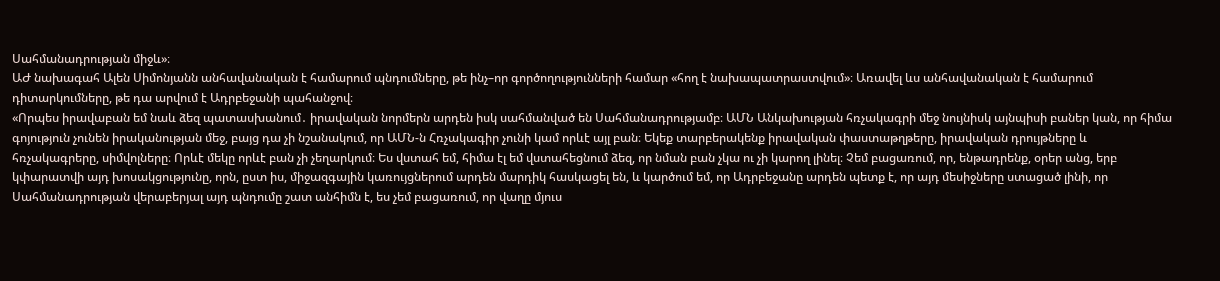Սահմանադրության միջև»։
ԱԺ նախագահ Ալեն Սիմոնյանն անհավանական է համարում պնդումները, թե ինչ–որ գործողությունների համար «հող է նախապատրաստվում»։ Առավել ևս անհավանական է համարում դիտարկումները, թե դա արվում է Ադրբեջանի պահանջով։
«Որպես իրավաբան եմ նաև ձեզ պատասխանում․ իրավական նորմերն արդեն իսկ սահմանված են Սահմանադրությամբ։ ԱՄՆ Անկախության հռչակագրի մեջ նույնիսկ այնպիսի բաներ կան, որ հիմա գոյություն չունեն իրականության մեջ, բայց դա չի նշանակում, որ ԱՄՆ-ն Հռչակագիր չունի կամ որևէ այլ բան։ Եկեք տարբերակենք իրավական փաստաթղթերը, իրավական դրույթները և հռչակագրերը, սիմվոլները։ Որևէ մեկը որևէ բան չի չեղարկում։ Ես վստահ եմ, հիմա էլ եմ վստահեցնում ձեզ, որ նման բան չկա ու չի կարող լինել։ Չեմ բացառում, որ, ենթադրենք, օրեր անց, երբ կփարատվի այդ խոսակցությունը, որն, ըստ իս, միջազգային կառույցներում արդեն մարդիկ հասկացել են, և կարծում եմ, որ Ադրբեջանը արդեն պետք է, որ այդ մեսիջները ստացած լինի, որ Սահմանադրության վերաբերյալ այդ պնդումը շատ անհիմն է, ես չեմ բացառում, որ վաղը մյուս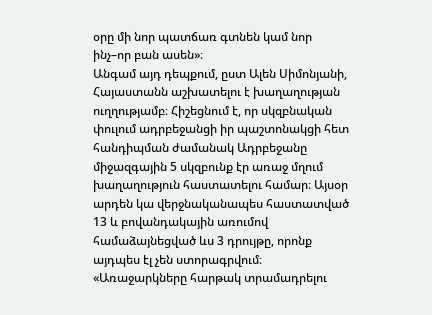օրը մի նոր պատճառ գտնեն կամ նոր ինչ–որ բան ասեն»։
Անգամ այդ դեպքում, ըստ Ալեն Սիմոնյանի, Հայաստանն աշխատելու է խաղաղության ուղղությամբ։ Հիշեցնում է, որ սկզբնական փուլում ադրբեջանցի իր պաշտոնակցի հետ հանդիպման ժամանակ Ադրբեջանը միջազգային 5 սկզբունք էր առաջ մղում խաղաղություն հաստատելու համար։ Այսօր արդեն կա վերջնականապես հաստատված 13 և բովանդակային առումով համաձայնեցված ևս 3 դրույթը, որոնք այդպես էլ չեն ստորագրվում։
«Առաջարկները հարթակ տրամադրելու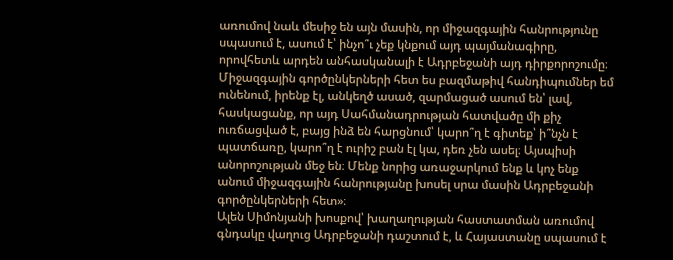առումով նաև մեսիջ են այն մասին, որ միջազգային հանրությունը սպասում է, ասում է՝ ինչո՞ւ չեք կնքում այդ պայմանագիրը, որովհետև արդեն անհասկանալի է Ադրբեջանի այդ դիրքորոշումը։ Միջազգային գործընկերների հետ ես բազմաթիվ հանդիպումներ եմ ունենում, իրենք էլ, անկեղծ ասած, զարմացած ասում են՝ լավ, հասկացանք, որ այդ Սահմանադրության հատվածը մի քիչ ուռճացված է, բայց ինձ են հարցնում՝ կարո՞ղ է գիտեք՝ ի՞նչն է պատճառը, կարո՞ղ է ուրիշ բան էլ կա, դեռ չեն ասել։ Այսպիսի անորոշության մեջ են։ Մենք նորից առաջարկում ենք և կոչ ենք անում միջազգային հանրությանը խոսել սրա մասին Ադրբեջանի գործընկերների հետ»։
Ալեն Սիմոնյանի խոսքով՝ խաղաղության հաստատման առումով գնդակը վաղուց Ադրբեջանի դաշտում է, և Հայաստանը սպասում է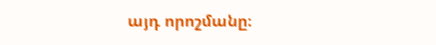այդ որոշմանը։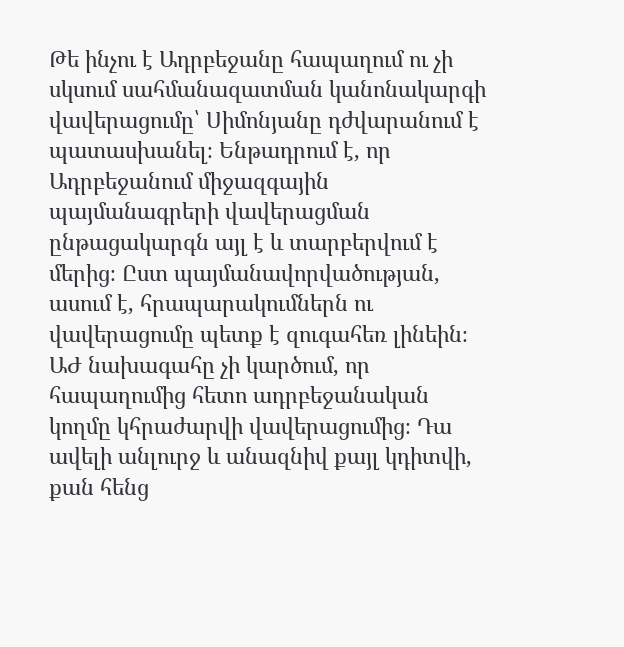Թե ինչու է Ադրբեջանը հապաղում ու չի սկսում սահմանազատման կանոնակարգի վավերացումը՝ Սիմոնյանը դժվարանում է պատասխանել։ Ենթադրում է, որ Ադրբեջանում միջազգային պայմանագրերի վավերացման ընթացակարգն այլ է և տարբերվում է մերից։ Ըստ պայմանավորվածության, ասում է, հրապարակումներն ու վավերացումը պետք է զուգահեռ լինեին։ ԱԺ նախագահը չի կարծում, որ հապաղումից հետո ադրբեջանական կողմը կհրաժարվի վավերացումից։ Դա ավելի անլուրջ և անազնիվ քայլ կդիտվի, քան հենց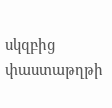սկզբից փաստաթղթի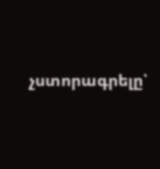չստորագրելը՝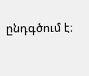ընդգծում է։